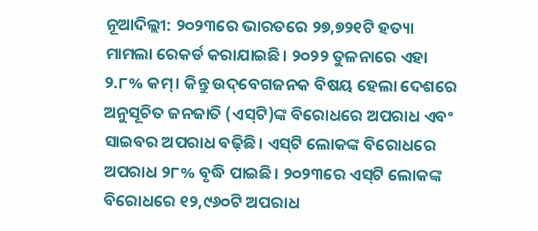ନୂଆଦିଲ୍ଲୀ: ୨୦୨୩ରେ ଭାରତରେ ୨୭,୭୨୧ଟି ହତ୍ୟା ମାମଲା ରେକର୍ଡ କରାଯାଇଛି। ୨୦୨୨ ତୁଳନାରେ ଏହା ୨.୮% କମ୍। କିନ୍ତୁ ଉଦ୍‌ବେଗଜନକ ବିଷୟ ହେଲା ଦେଶରେ ଅନୁସୂଚିତ ଜନଜାତି (ଏସ୍‌ଟି)ଙ୍କ ବିରୋଧରେ ଅପରାଧ ଏବଂ ସାଇବର ଅପରାଧ ବଢ଼ିଛି। ଏସ୍‌ଟି ଲୋକଙ୍କ ବିରୋଧ‌ରେ ଅପରାଧ ୨୮% ବୃଦ୍ଧି ପାଇଛି। ୨୦୨୩ରେ ଏସ୍‌ଟି ଲୋକଙ୍କ ବିରୋଧରେ ୧୨,୯୬୦ଟି ଅପରାଧ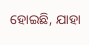ହୋଇଛି, ଯାହା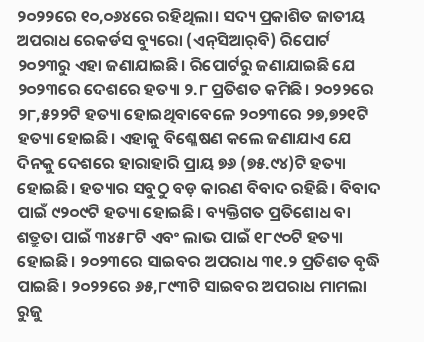୨୦୨୨ରେ ୧୦,୦୬୪ରେ ରହିଥିଲା। ସଦ୍ୟ ପ୍ରକାଶିତ ଜାତୀୟ ଅପରାଧ ରେକର୍ଡସ ବ୍ୟୁରୋ (ଏନ୍‌ସିଆର୍‌ବି) ରିପୋର୍ଟ ୨୦୨୩ରୁ ଏହା ଜଣାଯାଇଛି। ରିପୋର୍ଟରୁ ଜଣାଯାଇଛି ଯେ ୨୦୨୩ରେ ଦେଶରେ ହତ୍ୟା ୨.୮ ପ୍ରତିଶତ କମିଛି। ୨୦୨୨ରେ ୨୮,୫୨୨ଟି ହତ୍ୟା ହୋଇଥିବାବେଳେ ୨୦୨୩ରେ ୨୭,୭୨୧ଟି ହତ୍ୟା ହୋଇଛି। ଏହାକୁ ବିଶ୍ଳେଷଣ କଲେ ଜଣାଯାଏ ଯେ ଦିନକୁ ଦେଶରେ ହାରାହାରି ପ୍ରାୟ ୭୬ (୭୫.୯୪)ଟି ହତ୍ୟା ହୋଇଛି। ହତ୍ୟାର ସବୁଠୁ ବଡ଼ କାରଣ ବିବାଦ ରହିଛି। ବିବାଦ ପାଇଁ ୯୨୦୯ଟି ହତ୍ୟା ହୋଇଛି। ବ୍ୟକ୍ତିଗତ ପ୍ରତି‌ଶୋଧ ବା ଶତ୍ରୁତା ପାଇଁ ୩୪୫୮ଟି ଏବଂ ଲାଭ ପାଇଁ ୧୮୯୦ଟି ହତ୍ୟା ହୋଇଛି। ୨୦୨୩ରେ ସାଇବର ଅପରାଧ ୩୧.୨ ପ୍ରତିଶତ ବୃଦ୍ଧି ପାଇଛି। ୨୦୨୨ରେ ୬୫,୮୯୩ଟି ସାଇବର ଅପରାଧ ମାମଲା ରୁଜୁ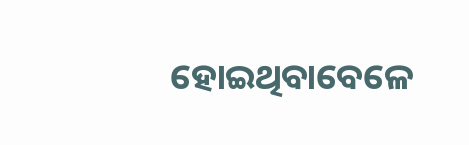ହୋଇଥିବାବେଳେ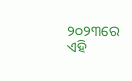୨୦୨୩ରେ ଏହି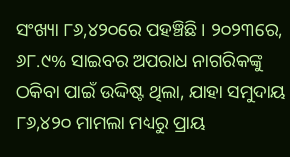ସଂଖ୍ୟା ୮୬,୪୨୦ରେ ପହଞ୍ଚିଛି। ୨୦୨୩ରେ, ୬୮.୯% ସାଇବର ଅପରାଧ ନାଗରିକଙ୍କୁ ଠକିବା ପାଇଁ ଉଦ୍ଦିଷ୍ଟ ଥିଲା, ଯାହା ସମୁଦାୟ ୮୬,୪୨୦ ମାମଲା ମଧ୍ୟରୁ ପ୍ରାୟ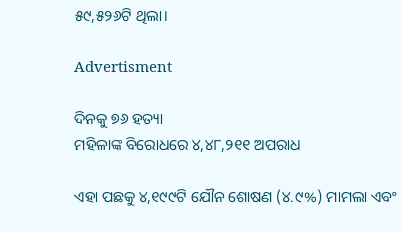୫୯,୫୨୬ଟି ଥିଲା।

Advertisment

ଦିନକୁ ୭୬ ହତ୍ୟା
ମହିଳାଙ୍କ ବିରୋଧରେ ୪,୪୮,୨୧୧ ଅପରାଧ

ଏହା ପଛକୁ ୪,୧୯୯ଟି ଯୌନ ଶୋଷଣ (୪.୯%) ମାମଲା ଏବଂ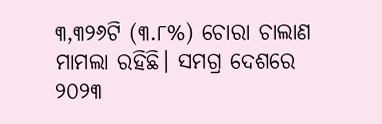୩,୩୨୬ଟି (୩.୮%) ଚୋରା ଚାଲାଣ  ମାମଲା ରହିଛି। ସମଗ୍ର ଦେଶରେ ୨୦୨୩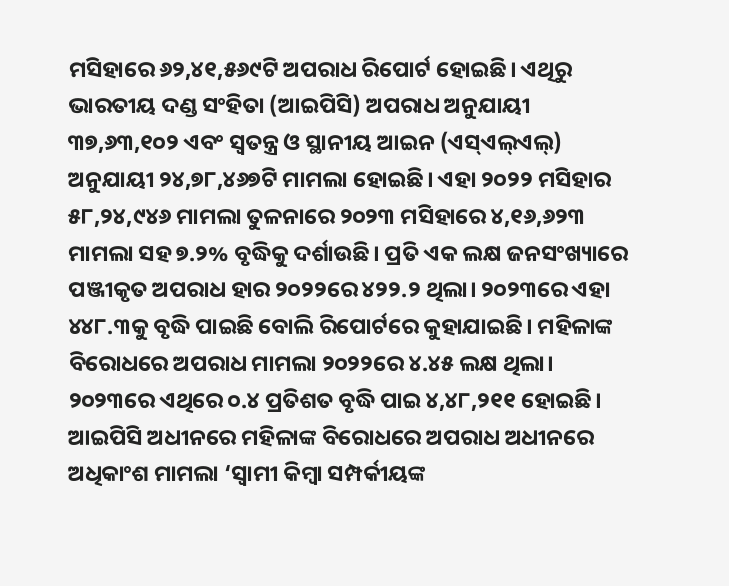ମସିହାରେ ୬୨,୪୧,୫୬୯ଟି ଅପରାଧ ରିପୋର୍ଟ ହୋଇଛି। ଏଥିରୁ ଭାରତୀୟ ଦଣ୍ଡ ସଂହିତା (ଆଇପିସି) ଅପରାଧ ଅନୁଯାୟୀ ୩୭,୬୩,୧୦୨ ଏବଂ ସ୍ୱତନ୍ତ୍ର ଓ ସ୍ଥାନୀୟ ଆଇନ (ଏସ୍‌ଏଲ୍‌ଏଲ୍‌) ଅନୁଯାୟୀ ୨୪,୭୮,୪୬୭ଟି ମାମଲା ହୋଇଛି। ଏହା ୨୦୨୨ ମସିହାର ୫୮,୨୪,୯୪୬ ମାମଲା ତୁଳନାରେ ୨୦୨୩ ମସିହାରେ ୪,୧୬,୬୨୩ ମାମଲା ସହ ୭.୨% ବୃଦ୍ଧିକୁ ଦର୍ଶାଉଛି। ପ୍ରତି ଏକ ଲକ୍ଷ ଜନସଂଖ୍ୟାରେ ପଞ୍ଜୀକୃତ ଅପରାଧ ହାର ୨୦୨୨ରେ ୪୨୨.୨ ଥିଲା। ୨୦୨୩ରେ ଏହା ୪୪୮.୩କୁ ବୃଦ୍ଧି ପାଇଛି ବୋଲି ରିପୋର୍ଟରେ କୁହାଯାଇଛି। ମହିଳାଙ୍କ ବିରୋଧରେ ଅପରାଧ ମାମଲା ୨୦୨୨ରେ ୪.୪୫ ଲକ୍ଷ ଥିଲା। ୨୦୨୩ରେ ଏଥିରେ ୦.୪ ପ୍ରତିଶତ ବୃଦ୍ଧି ପାଇ ୪,୪୮,୨୧୧ ହୋଇଛି। ଆଇପିସି ଅଧୀନରେ ମହିଳାଙ୍କ ବିରୋଧରେ ଅପରାଧ ଅଧୀନରେ ଅଧିକାଂଶ ମାମଲା ‘ସ୍ୱାମୀ କିମ୍ବା ସମ୍ପର୍କୀୟଙ୍କ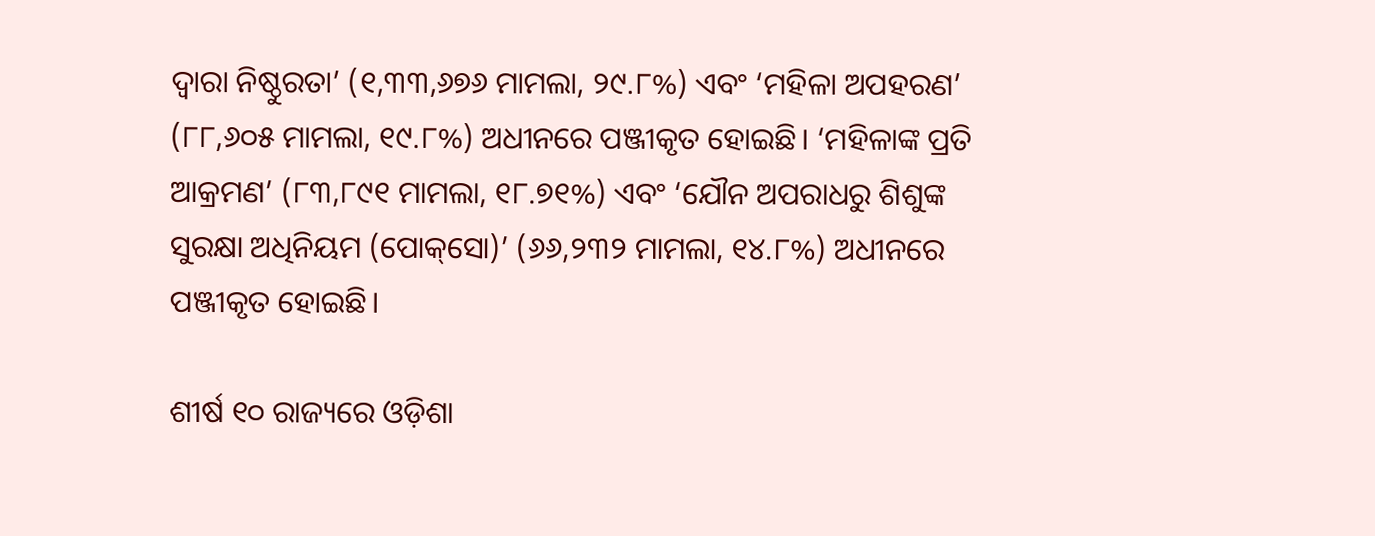ଦ୍ୱାରା ନିଷ୍ଠୁରତା’ (୧,୩୩,୬୭୬ ମାମଲା, ୨୯.୮%) ଏବଂ ‘ମହିଳା ଅପହରଣ’ (୮୮,୬୦୫ ମାମଲା, ୧୯.୮%) ଅଧୀନରେ ପଞ୍ଜୀକୃତ ହୋଇଛି। ‘ମହିଳାଙ୍କ ପ୍ରତି ଆକ୍ରମଣ’ (୮୩,୮୯୧ ମାମଲା, ୧୮.୭୧%) ଏବଂ ‘ଯୌନ ଅପରାଧରୁ ଶିଶୁଙ୍କ ସୁରକ୍ଷା ଅଧିନିୟମ (ପୋକ୍‌ସୋ)’ (୬୬,୨୩୨ ମାମଲା, ୧୪.୮%) ଅଧୀନରେ ପଞ୍ଜୀକୃତ ହୋଇଛି।

ଶୀର୍ଷ ୧୦ ରାଜ୍ୟରେ ଓଡ଼ିଶା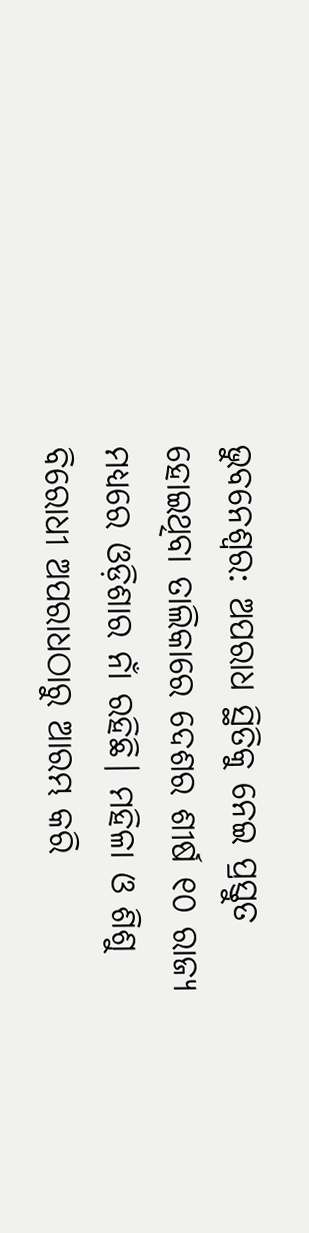ଭୁବନେଶ୍ବର: ଅପରାଧ ସ୍ଥିତିକୁ ନେଇ ପ୍ରସ୍ତୁତ ହୋଇଥିବା ତାଲିକାରେ ଦେଶର ଶୀର୍ଷ ୧୦ ରାଜ୍ୟ ମଧ୍ୟରେ ଓଡ଼ିଶାର ନାଁ ରହିଛି। ମହିଳା ଓ ଶିଶୁ ବିରୋଧୀ ଅପରାଧଠାରୁ ଆରମ୍ଭ କରି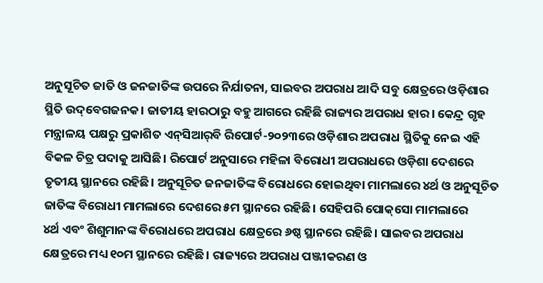ଅନୁସୂଚିତ ଜାତି ଓ ଜନଜାତିଙ୍କ ଉପରେ ନିର୍ଯାତନା, ସାଇବର ଅପରାଧ ଆଦି ସବୁ କ୍ଷେତ୍ରରେ ଓଡ଼ିଶାର ସ୍ଥିତି ଉଦ୍‌ବେଗଜନକ। ଜାତୀୟ ହାରଠାରୁ ବହୁ ଆଗରେ ରହିଛି ରାଜ୍ୟର ଅପରାଧ ହାର। କେନ୍ଦ୍ର ଗୃହ ମନ୍ତ୍ରାଳୟ ପକ୍ଷରୁ ପ୍ରକାଶିତ ଏନ୍‌ସିଆର୍‌ବି ରିପୋର୍ଟ-୨୦୨୩ରେ ଓଡ଼ିଶାର ଅପରାଧ ସ୍ଥିତିକୁ ନେଇ ଏହି ବିକଳ ଚିତ୍ର ପଦାକୁ ଆସିଛି। ରିପୋର୍ଟ ଅନୁସାରେ ମହିଳା ବିରୋଧୀ ଅପରାଧରେ ଓଡ଼ିଶା ଦେଶରେ ତୃତୀୟ ସ୍ଥାନରେ ରହିଛି। ଅନୁସୂଚିତ ଜନଜାତିଙ୍କ ବିରୋଧରେ ହୋଇଥିବା ମାମଲାରେ ୪ର୍ଥ ଓ ଅନୁସୂଚିତ ଜାତିଙ୍କ ବିରୋଧୀ ମାମଲାରେ ଦେଶରେ ୫ମ ସ୍ଥାନରେ ରହିଛି। ସେହିପରି ପୋକ୍‌ସୋ ମାମଲାରେ
୪ର୍ଥ ଏବଂ ଶିଶୁମାନଙ୍କ ବିରୋଧରେ ଅପରାଧ କ୍ଷେତ୍ରରେ ୬ଷ୍ଠ ସ୍ଥାନରେ ରହିଛି। ସାଇବର ଅପରାଧ କ୍ଷେତ୍ରରେ ମଧ୍ୟ ୧୦ମ ସ୍ଥାନରେ ରହିଛି। ରାଜ୍ୟରେ ଅପରାଧ ପଞ୍ଜୀକରଣ ଓ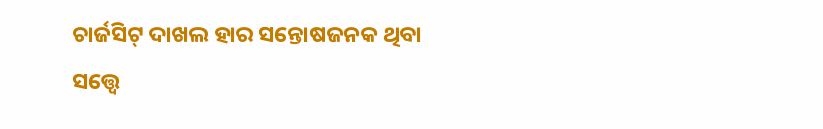ଚାର୍ଜସିଟ୍ ଦାଖଲ ହାର ସନ୍ତୋଷଜନକ ଥିବା ସତ୍ତ୍ୱେ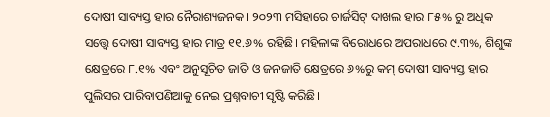ଦୋଷୀ ସାବ୍ୟସ୍ତ ହାର ନୈରାଶ୍ୟଜନକ। ୨୦୨୩ ମସିହାରେ ଚାର୍ଜସିଟ୍ ଦାଖଲ ହାର ୮୫% ରୁ ଅଧିକ ସତ୍ତ୍ବେ ଦୋଷୀ ସାବ୍ୟସ୍ତ ହାର ମାତ୍ର ୧୧.୬% ରହିଛି। ମହିଳାଙ୍କ ବିରୋଧରେ ଅପରାଧରେ ୯.୩%, ଶିଶୁଙ୍କ କ୍ଷେତ୍ରରେ ୮.୧% ଏବଂ ଅନୁସୂଚିତ ଜାତି ଓ ଜନଜାତି କ୍ଷେତ୍ରରେ ୬%ରୁ କମ୍ ଦୋଷୀ ସାବ୍ୟସ୍ତ ହାର ପୁଲିସର ପାରିବାପଣିଆକୁ ନେଇ ପ୍ରଶ୍ନବାଚୀ ସୃଷ୍ଟି କରିଛି।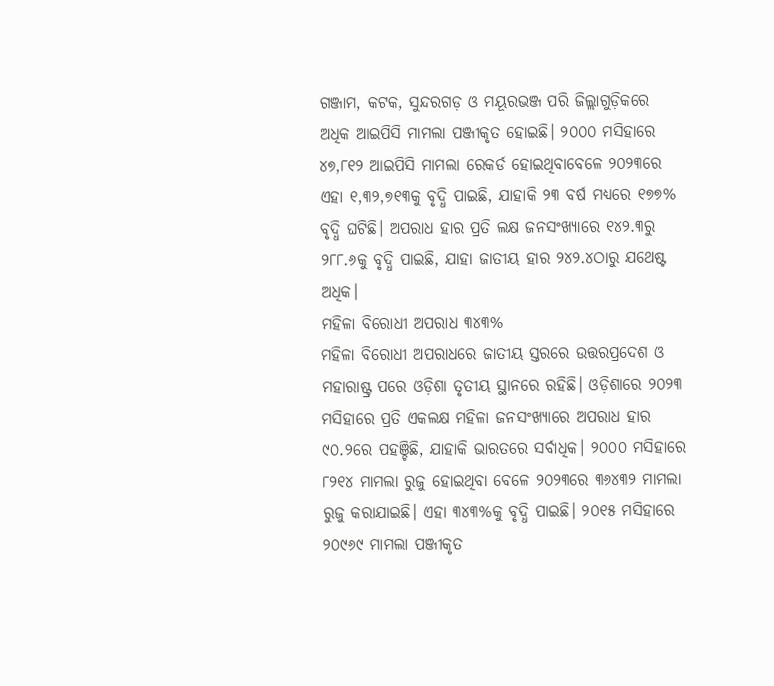ଗଞ୍ଜାମ, କଟକ, ସୁନ୍ଦରଗଡ଼ ଓ ମୟୂରଭଞ୍ଜ ପରି ଜିଲ୍ଲାଗୁଡ଼ିକରେ ଅଧିକ ଆଇପିସି ମାମଲା ପଞ୍ଜୀକୃତ ହୋଇଛି। ୨୦୦୦ ମସିହାରେ ୪୭,୮୧୨ ଆଇପିସି ମାମଲା ରେକର୍ଡ ହୋଇଥିବାବେଳେ ୨୦୨୩ରେ ଏହା ୧,୩୨,୭୧୩କୁ ବୃଦ୍ଧି ପାଇଛି, ଯାହାକି ୨୩ ବର୍ଷ ମଧ୍ୟରେ ୧୭୭% ବୃଦ୍ଧି ଘଟିଛି। ଅପରାଧ ହାର ପ୍ରତି ଲକ୍ଷ ଜନସଂଖ୍ୟାରେ ୧୪୨.୩ରୁ ୨୮୮.୬କୁ ବୃଦ୍ଧି ପାଇଛି, ଯାହା ଜାତୀୟ ହାର ୨୪୨.୪ଠାରୁ ଯଥେଷ୍ଟ ଅଧିକ।
ମହିଳା ବିରୋଧୀ ଅପରାଧ ୩୪୩%
ମହିଳା ବିରୋଧୀ ଅପରାଧରେ ଜାତୀୟ ସ୍ତରରେ ଉତ୍ତରପ୍ରଦେଶ ଓ ମହାରାଷ୍ଟ୍ର ପରେ ଓଡ଼ିଶା ତୃତୀୟ ସ୍ଥାନରେ ରହିଛି। ଓଡ଼ିଶାରେ ୨୦୨୩ ମସିହାରେ ପ୍ରତି ଏକଲକ୍ଷ ମହିଳା ଜନସଂଖ୍ୟାରେ ଅପରାଧ ହାର ୯୦.୨ରେ ପହଞ୍ଚିଛି, ଯାହାକି ଭାରତରେ ସର୍ବାଧିକ। ୨୦୦୦ ମସିହାରେ ୮୨୧୪ ମାମଲା ରୁଜୁ ହୋଇଥିବା ବେଳେ ୨୦୨୩ରେ ୩୬୪୩୨ ମାମଲା ରୁଜୁ କରାଯାଇଛି। ଏହା ୩୪୩%କୁ ବୃଦ୍ଧି ପାଇଛି। ୨୦୧୫ ମସିହାରେ ୨୦୯୬୯ ମାମଲା ପଞ୍ଜୀକୃତ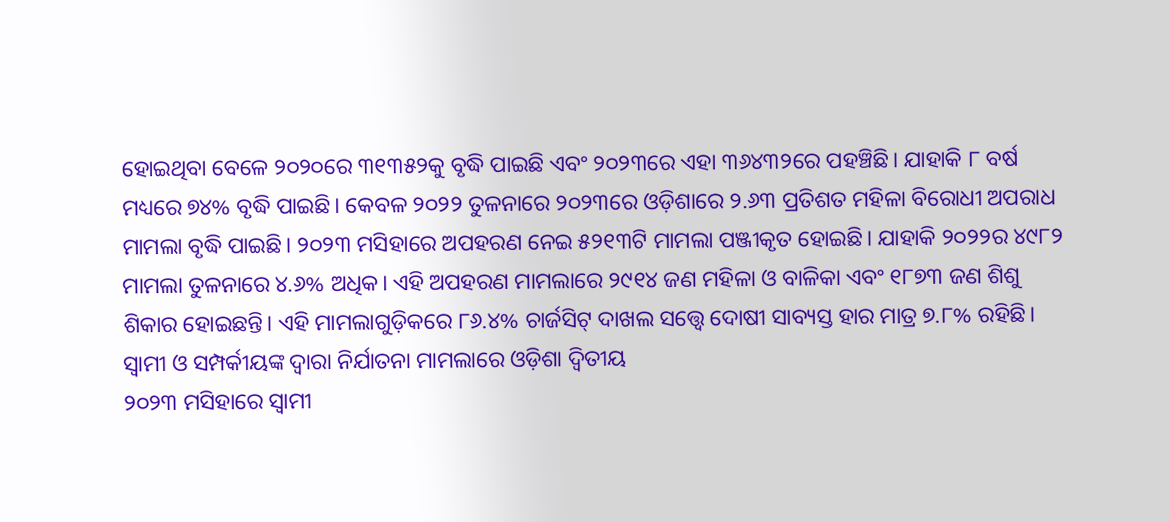ହୋଇଥିବା ବେଳେ ୨୦୨୦ରେ ୩୧୩୫୨କୁ ବୃଦ୍ଧି ପାଇଛି ଏବଂ ୨୦୨୩ରେ ଏହା ୩୬୪୩୨ରେ ପହଞ୍ଚିଛି। ଯାହାକି ୮ ବର୍ଷ ମଧ୍ୟରେ ୭୪% ବୃଦ୍ଧି ପାଇଛି। କେବଳ ୨୦୨୨ ତୁଳନାରେ ୨୦୨୩ରେ ଓଡ଼ିଶାରେ ୨.୬୩ ପ୍ରତିଶତ ମହିଳା ବିରୋଧୀ ଅପରାଧ ମାମଲା ବୃଦ୍ଧି ପାଇଛି। ୨୦୨୩ ମସିହାରେ ଅପହରଣ ନେଇ ୫୨୧୩ଟି ମାମଲା ପଞ୍ଜୀକୃତ ହୋଇଛି। ଯାହାକି ୨୦୨୨ର ୪୯୮୨ ମାମଲା ତୁଳନାରେ ୪.୬% ଅଧିକ। ଏହି ଅପହରଣ ମାମଲାରେ ୨୯୧୪ ଜଣ ମହିଳା ଓ ବାଳିକା ଏବଂ ୧୮୭୩ ଜଣ ଶିଶୁ ଶିକାର ହୋଇଛନ୍ତି। ଏହି ମାମଲାଗୁଡ଼ିକରେ ୮୬.୪% ଚାର୍ଜସିଟ୍ ଦାଖଲ ସତ୍ତ୍ୱେ ଦୋଷୀ ସାବ୍ୟସ୍ତ ହାର ମାତ୍ର ୭.୮% ରହିଛି।
ସ୍ୱାମୀ ଓ ସମ୍ପର୍କୀୟଙ୍କ ଦ୍ୱାରା ନିର୍ଯାତନା ମାମଲାରେ ଓଡ଼ିଶା ଦ୍ୱିତୀୟ
୨୦୨୩ ମସିହାରେ ସ୍ୱାମୀ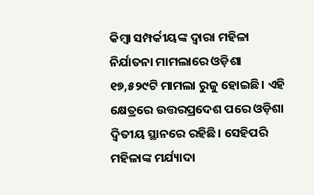କିମ୍ବା ସମ୍ପର୍କୀୟଙ୍କ ଦ୍ୱାରା ମହିଳା ନିର୍ଯାତନା ମାମଲାରେ ଓଡ଼ିଶା ୧୭,୫୨୯ଟି ମାମଲା ରୁଜୁ ହୋଇଛି। ଏହି କ୍ଷେତ୍ରରେ ଉତ୍ତରପ୍ରଦେଶ ପରେ ଓଡ଼ିଶା ଦ୍ୱିତୀୟ ସ୍ଥାନରେ ରହିଛି। ସେହିପରି ମହିଳାଙ୍କ ମର୍ଯ୍ୟାଦା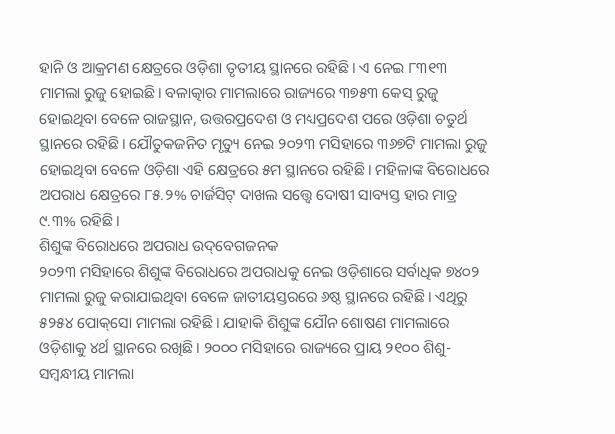ହାନି ଓ ଆକ୍ରମଣ କ୍ଷେତ୍ରରେ ଓଡ଼ିଶା ତୃତୀୟ ସ୍ଥାନରେ ରହିଛି। ଏ ନେଇ ୮୩୧୩ ମାମଲା ରୁଜୁ ହୋଇଛି। ବଳାତ୍କାର ମାମଲାରେ ରାଜ୍ୟରେ ୩୭୫୩ କେସ୍‌ ରୁଜୁ ହୋଇଥିବା ବେଳେ ରାଜସ୍ଥାନ, ଉତ୍ତରପ୍ରଦେଶ ଓ ମଧ୍ୟପ୍ରଦେଶ ପରେ ଓଡ଼ିଶା ଚତୁର୍ଥ ସ୍ଥାନରେ ରହିଛି। ଯୌତୁକଜନିତ ମୃତ୍ୟୁ ନେଇ ୨୦୨୩ ମସିହାରେ ୩୬୭ଟି ମାମଲା ରୁଜୁ ହୋଇଥିବା ବେଳେ ଓଡ଼ିଶା ଏହି କ୍ଷେତ୍ରରେ ୫ମ ସ୍ଥାନରେ ରହିଛି। ମହିଳାଙ୍କ ବିରୋଧରେ ଅପରାଧ କ୍ଷେତ୍ରରେ ୮୫.୨% ଚାର୍ଜସିଟ୍ ଦାଖଲ ସତ୍ତ୍ୱେ ଦୋଷୀ ସାବ୍ୟସ୍ତ ହାର ମାତ୍ର ୯.୩% ରହିଛି।
ଶିଶୁଙ୍କ ବିରୋଧରେ ଅପରାଧ ଉଦ୍‌ବେଗଜନକ
୨୦୨୩ ମସିହାରେ ଶିଶୁଙ୍କ ବିରୋଧରେ ଅପରାଧକୁ ନେଇ ଓଡ଼ିଶାରେ ସର୍ବାଧିକ ୭୪୦୨ ମାମଲା ରୁଜୁ କରା‌ଯାଇଥିବା ବେଳେ ଜାତୀୟସ୍ତରରେ ୬ଷ୍ଠ ସ୍ଥାନରେ ରହିଛି। ଏଥିରୁ ୫୨୫୪ ପୋକ୍‌ସୋ ମାମଲା ରହିଛି। ଯାହାକି ଶିଶୁଙ୍କ ଯୌନ ଶୋଷଣ ମାମଲାରେ ଓଡ଼ିଶାକୁ ୪ର୍ଥ ସ୍ଥାନରେ ରଖିଛି। ୨୦୦୦ ମସିହାରେ ରାଜ୍ୟରେ ପ୍ରାୟ ୨୧୦୦ ଶିଶୁ-ସମ୍ବନ୍ଧୀୟ ମାମଲା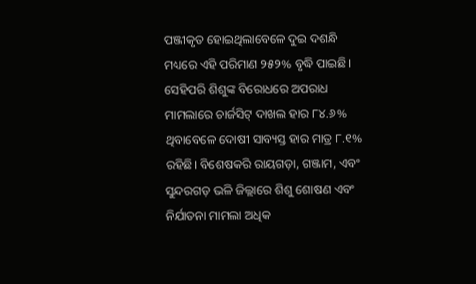ପଞ୍ଜୀକୃତ ହୋଇଥିଲାବେଳେ ଦୁଇ ଦଶନ୍ଧି ମଧ୍ୟରେ ଏହି ପରିମାଣ ୨୫୨% ବୃଦ୍ଧି ପାଇଛି। ସେହିପରି ଶିଶୁଙ୍କ ବିରୋଧରେ ଅପରାଧ ମାମଲାରେ ଚାର୍ଜସିଟ୍ ଦାଖଲ ହାର ୮୪.୬% ଥିବାବେଳେ ଦୋଷୀ ସାବ୍ୟସ୍ତ ହାର ମାତ୍ର ୮.୧% ରହିଛି। ବିଶେଷକରି ରାୟଗଡ଼ା, ଗଞ୍ଜାମ, ଏବଂ ସୁନ୍ଦରଗଡ଼ ଭଳି ଜିଲ୍ଲାରେ ଶିଶୁ ଶୋଷଣ ଏବଂ ନିର୍ଯାତନା ମାମଲା ଅଧିକ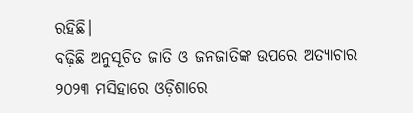ରହିଛି।
ବଢ଼ିଛି ଅନୁସୂଚିତ ଜାତି ଓ ଜନଜାତିଙ୍କ ଉପରେ ଅତ୍ୟାଚାର
୨୦୨୩ ମସିହାରେ ଓଡ଼ିଶାରେ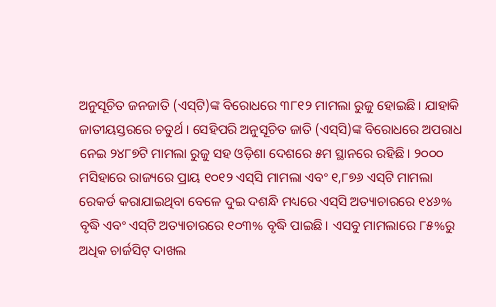ଅନୁସୂଚିତ ଜନଜାତି (ଏସ୍‌ଟି)ଙ୍କ ବିରୋଧରେ ୩୮୧୨ ମାମଲା ରୁଜୁ ହୋଇଛି। ଯାହାକି ଜାତୀୟସ୍ତରରେ ଚତୁର୍ଥ। ସେହିପରି ଅନୁସୂଚିତ ଜାତି (ଏସ୍‌ସି)ଙ୍କ ବିରୋଧରେ ଅପରାଧ ନେଇ ୨୪୮୭ଟି ମାମଲା ରୁଜୁ ସହ ଓଡ଼ିଶା ଦେଶରେ ୫ମ ସ୍ଥାନରେ ରହିଛି। ୨୦୦୦ ମସିହାରେ ରାଜ୍ୟରେ ପ୍ରାୟ ୧୦୧୨ ଏସ୍‌ସି ମାମଲା ଏବଂ ୧,୮୭୬ ଏସ୍‌ଟି ମାମଲା ରେକର୍ଡ କରାଯାଇଥିବା ବେଳେ ଦୁଇ ଦଶନ୍ଧି ମଧ୍ୟରେ ଏସ୍‌ସି ଅତ୍ୟାଚାରରେ ୧୪୬% ବୃଦ୍ଧି ଏବଂ ଏସ୍‌ଟି ଅତ୍ୟାଚାରରେ ୧୦୩% ବୃଦ୍ଧି ପାଇଛି। ଏସବୁ ମାମଲାରେ ୮୫%ରୁ ଅଧିକ ଚାର୍ଜସିଟ୍ ଦାଖଲ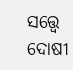ସତ୍ତ୍ୱେ ଦୋଷୀ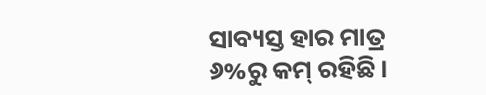ସାବ୍ୟସ୍ତ ହାର ମାତ୍ର ୬%ରୁ କମ୍ ରହିଛି।